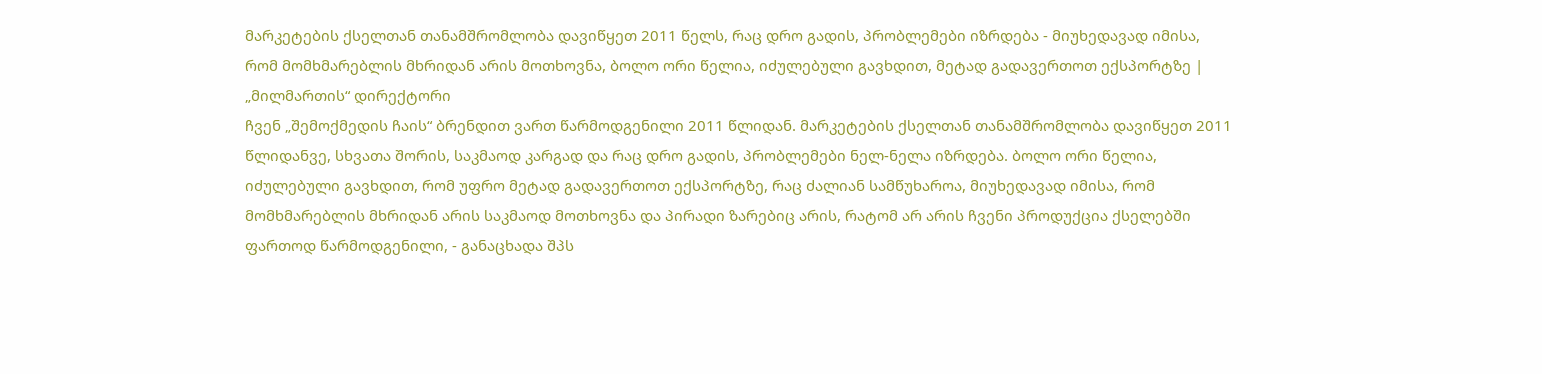მარკეტების ქსელთან თანამშრომლობა დავიწყეთ 2011 წელს, რაც დრო გადის, პრობლემები იზრდება - მიუხედავად იმისა, რომ მომხმარებლის მხრიდან არის მოთხოვნა, ბოლო ორი წელია, იძულებული გავხდით, მეტად გადავერთოთ ექსპორტზე | „მილმართის“ დირექტორი
ჩვენ „შემოქმედის ჩაის“ ბრენდით ვართ წარმოდგენილი 2011 წლიდან. მარკეტების ქსელთან თანამშრომლობა დავიწყეთ 2011 წლიდანვე, სხვათა შორის, საკმაოდ კარგად და რაც დრო გადის, პრობლემები ნელ-ნელა იზრდება. ბოლო ორი წელია, იძულებული გავხდით, რომ უფრო მეტად გადავერთოთ ექსპორტზე, რაც ძალიან სამწუხაროა, მიუხედავად იმისა, რომ მომხმარებლის მხრიდან არის საკმაოდ მოთხოვნა და პირადი ზარებიც არის, რატომ არ არის ჩვენი პროდუქცია ქსელებში ფართოდ წარმოდგენილი, - განაცხადა შპს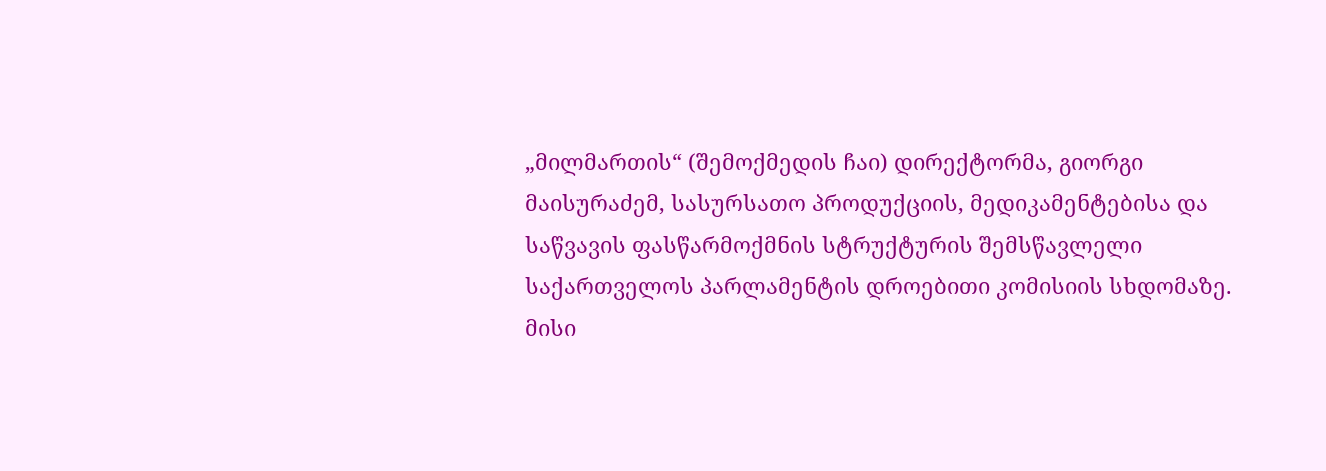„მილმართის“ (შემოქმედის ჩაი) დირექტორმა, გიორგი მაისურაძემ, სასურსათო პროდუქციის, მედიკამენტებისა და საწვავის ფასწარმოქმნის სტრუქტურის შემსწავლელი საქართველოს პარლამენტის დროებითი კომისიის სხდომაზე.
მისი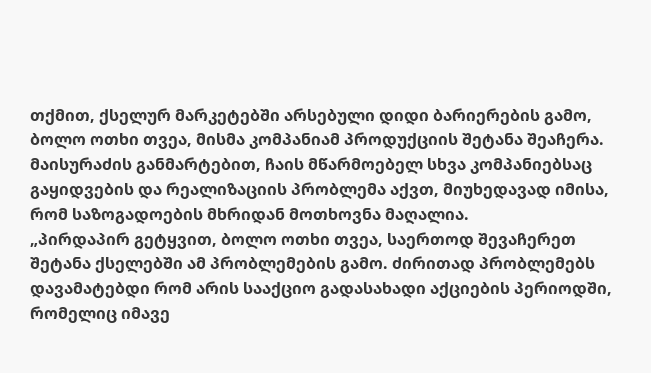თქმით, ქსელურ მარკეტებში არსებული დიდი ბარიერების გამო, ბოლო ოთხი თვეა, მისმა კომპანიამ პროდუქციის შეტანა შეაჩერა. მაისურაძის განმარტებით, ჩაის მწარმოებელ სხვა კომპანიებსაც გაყიდვების და რეალიზაციის პრობლემა აქვთ, მიუხედავად იმისა, რომ საზოგადოების მხრიდან მოთხოვნა მაღალია.
„პირდაპირ გეტყვით, ბოლო ოთხი თვეა, საერთოდ შევაჩერეთ შეტანა ქსელებში ამ პრობლემების გამო. ძირითად პრობლემებს დავამატებდი რომ არის სააქციო გადასახადი აქციების პერიოდში, რომელიც იმავე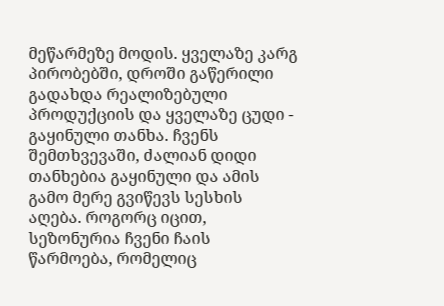მეწარმეზე მოდის. ყველაზე კარგ პირობებში, დროში გაწერილი გადახდა რეალიზებული პროდუქციის და ყველაზე ცუდი - გაყინული თანხა. ჩვენს შემთხვევაში, ძალიან დიდი თანხებია გაყინული და ამის გამო მერე გვიწევს სესხის აღება. როგორც იცით, სეზონურია ჩვენი ჩაის წარმოება, რომელიც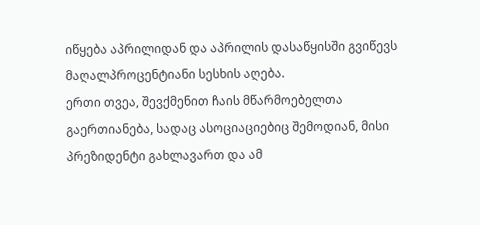იწყება აპრილიდან და აპრილის დასაწყისში გვიწევს მაღალპროცენტიანი სესხის აღება.
ერთი თვეა, შევქმენით ჩაის მწარმოებელთა გაერთიანება, სადაც ასოციაციებიც შემოდიან, მისი პრეზიდენტი გახლავართ და ამ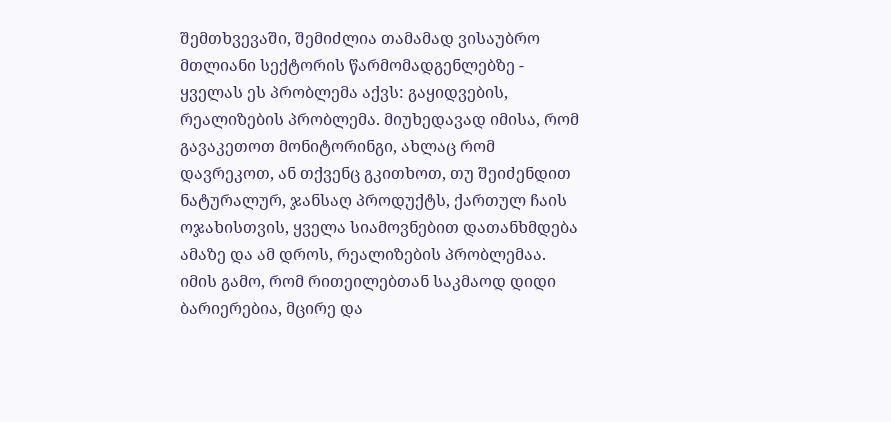შემთხვევაში, შემიძლია თამამად ვისაუბრო მთლიანი სექტორის წარმომადგენლებზე - ყველას ეს პრობლემა აქვს: გაყიდვების, რეალიზების პრობლემა. მიუხედავად იმისა, რომ გავაკეთოთ მონიტორინგი, ახლაც რომ დავრეკოთ, ან თქვენც გკითხოთ, თუ შეიძენდით ნატურალურ, ჯანსაღ პროდუქტს, ქართულ ჩაის ოჯახისთვის, ყველა სიამოვნებით დათანხმდება ამაზე და ამ დროს, რეალიზების პრობლემაა. იმის გამო, რომ რითეილებთან საკმაოდ დიდი ბარიერებია, მცირე და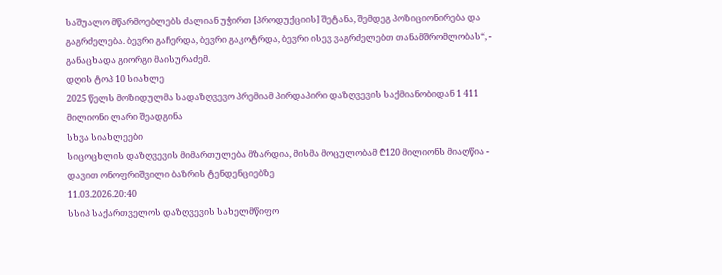საშუალო მწარმოებლებს ძალიან უჭირთ [პროდუქციის] შეტანა, შემდეგ პოზიციონირება და გაგრძელება. ბევრი გაჩერდა, ბევრი გაკოტრდა, ბევრი ისევ ვაგრძელებთ თანამშრომლობას“, - განაცხადა გიორგი მაისურაძემ.
დღის ტოპ 10 სიახლე
2025 წელს მოზიდულმა სადაზღვევო პრემიამ პირდაპირი დაზღვევის საქმიანობიდან 1 411 მილიონი ლარი შეადგინა
სხვა სიახლეები
სიცოცხლის დაზღვევის მიმართულება მზარდია, მისმა მოცულობამ ₾120 მილიონს მიაღწია - დავით ონოფრიშვილი ბაზრის ტენდენციებზე
11.03.2026.20:40
სსიპ საქართველოს დაზღვევის სახელმწიფო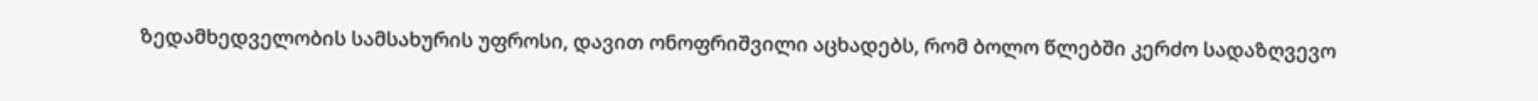ზედამხედველობის სამსახურის უფროსი, დავით ონოფრიშვილი აცხადებს, რომ ბოლო წლებში კერძო სადაზღვევო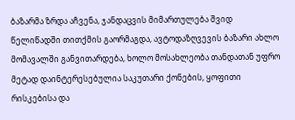ბაზარმა ზრდა აჩვენა, ჯანდაცვის მიმართულება შვიდ წელიწადში თითქმის გაორმაგდა, ავტოდაზღვევის ბაზარი ახლო მომავალში განვითარდება, ხოლო მოსახლეობა თანდათან უფრო მეტად დაინტერესებულია საკუთარი ქონების, ყოფითი რისკებისა და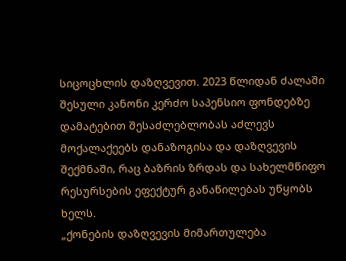სიცოცხლის დაზღვევით. 2023 წლიდან ძალაში შესული კანონი კერძო საპენსიო ფონდებზე დამატებით შესაძლებლობას აძლევს მოქალაქეებს დანაზოგისა და დაზღვევის შექმნაში, რაც ბაზრის ზრდას და სახელმწიფო რესურსების ეფექტურ განაწილებას უწყობს ხელს.
„ქონების დაზღვევის მიმართულება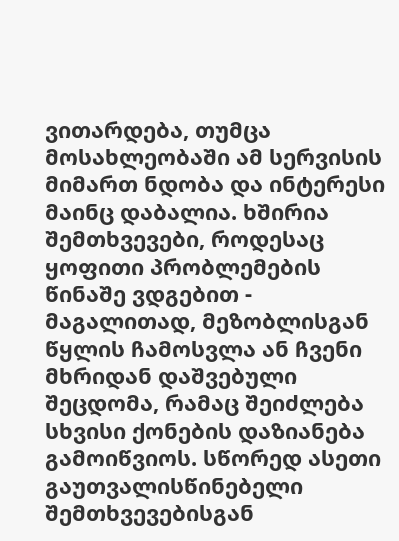ვითარდება, თუმცა მოსახლეობაში ამ სერვისის მიმართ ნდობა და ინტერესი მაინც დაბალია. ხშირია შემთხვევები, როდესაც ყოფითი პრობლემების წინაშე ვდგებით - მაგალითად, მეზობლისგან წყლის ჩამოსვლა ან ჩვენი მხრიდან დაშვებული შეცდომა, რამაც შეიძლება სხვისი ქონების დაზიანება გამოიწვიოს. სწორედ ასეთი გაუთვალისწინებელი შემთხვევებისგან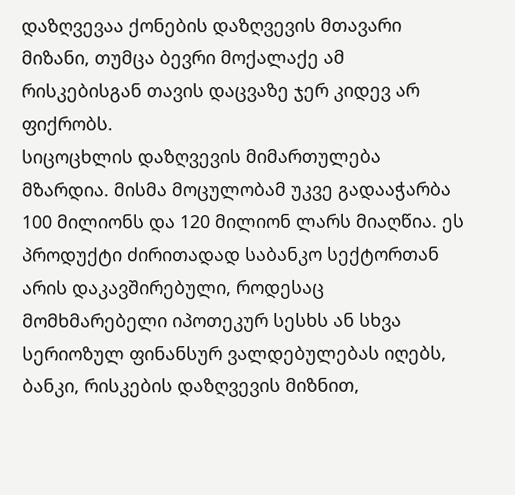დაზღვევაა ქონების დაზღვევის მთავარი მიზანი, თუმცა ბევრი მოქალაქე ამ რისკებისგან თავის დაცვაზე ჯერ კიდევ არ ფიქრობს.
სიცოცხლის დაზღვევის მიმართულება მზარდია. მისმა მოცულობამ უკვე გადააჭარბა 100 მილიონს და 120 მილიონ ლარს მიაღწია. ეს პროდუქტი ძირითადად საბანკო სექტორთან არის დაკავშირებული, როდესაც მომხმარებელი იპოთეკურ სესხს ან სხვა სერიოზულ ფინანსურ ვალდებულებას იღებს, ბანკი, რისკების დაზღვევის მიზნით,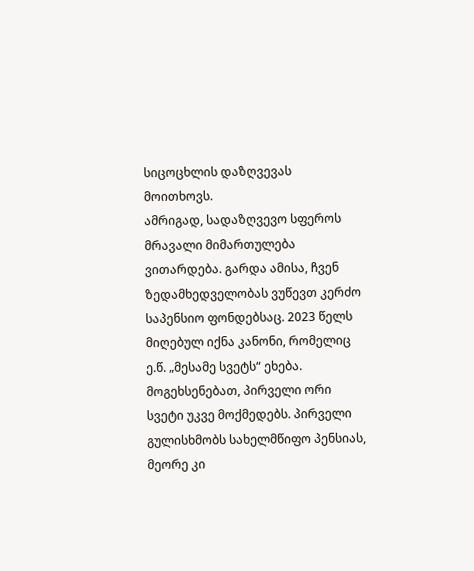სიცოცხლის დაზღვევას მოითხოვს.
ამრიგად, სადაზღვევო სფეროს მრავალი მიმართულება ვითარდება. გარდა ამისა, ჩვენ ზედამხედველობას ვუწევთ კერძო საპენსიო ფონდებსაც. 2023 წელს მიღებულ იქნა კანონი, რომელიც ე.წ. „მესამე სვეტს“ ეხება. მოგეხსენებათ, პირველი ორი სვეტი უკვე მოქმედებს. პირველი გულისხმობს სახელმწიფო პენსიას, მეორე კი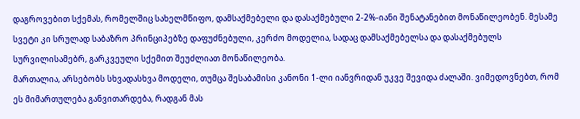დაგროვებით სქემას, რომელშიც სახელმწიფო, დამსაქმებელი და დასაქმებული 2-2%-იანი შენატანებით მონაწილეობენ. მესამე სვეტი კი სრულად საბაზრო პრინციპებზე დაფუძნებული, კერძო მოდელია, სადაც დამსაქმებელსა და დასაქმებულს სურვილისამებრ, გარკვეული სქემით შეუძლიათ მონაწილეობა.
მართალია, არსებობს სხვადასხვა მოდელი, თუმცა შესაბამისი კანონი 1-ლი იანვრიდან უკვე შევიდა ძალაში. ვიმედოვნებთ, რომ ეს მიმართულება განვითარდება, რადგან მას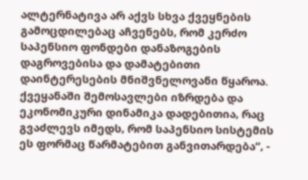ალტერნატივა არ აქვს სხვა ქვეყნების გამოცდილებაც აჩვენებს, რომ კერძო საპენსიო ფონდები დანაზოგების დაგროვებისა და დამატებითი დაინტერესების მნიშვნელოვანი წყაროა. ქვეყანაში შემოსავლები იზრდება და ეკონომიკური დინამიკა დადებითია, რაც გვაძლევს იმედს, რომ საპენსიო სისტემის ეს ფორმაც წარმატებით განვითარდება“, -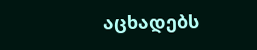აცხადებს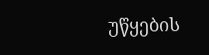უწყების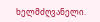ხელმძღვანელი.